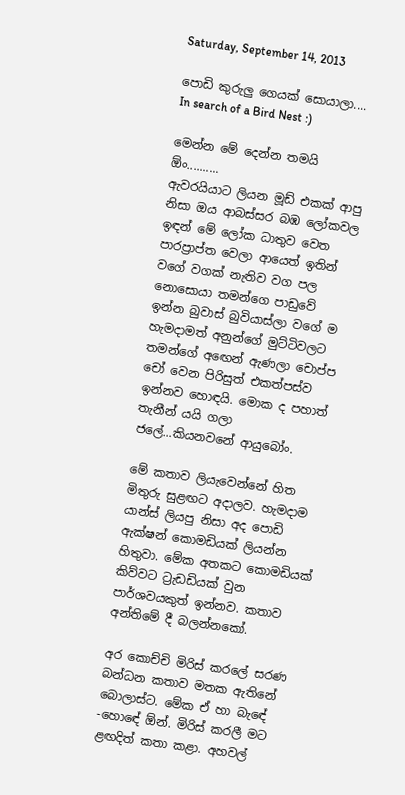Saturday, September 14, 2013

පොඩි කුරුලු ගෙයක් සොයාලා.... In search of a Bird Nest :)

මෙන්න මේ දෙන්න තමයි ඕං..........
ඇවරයියාට ලියන මූඩ් එකක් ආපු නිසා ඔය ආබස්සර බඹ ලෝකවල ඉඳන් මේ ලෝක ධාතුව වෙත පාරප්‍රාප්ත වෙලා ආයෙත් ඉතින් වගේ වගක් නැතිව වග පල නොසොයා තමන්ගෙ පාඩුවේ ඉන්න බුවාස් බුවියාස්ලා වගේ ම හැමදාමත් අනුන්ගේ මුට්ටිවලට තමන්ගේ අඟෙන් ඇණලා චොප්ප චෝ වෙන පිරිසුත් එකත්පස්ව ඉන්නව හොඳයි. මොක ද පහාත් තැනීන් යයි ගලා ජලේ...කියනවනේ ආයුබෝං.

මේ කතාව ලියැවෙන්නේ හිත මිතුරු සුළඟට අදාලව. හැමදාම යාන්ස් ලියපු නිසා අද පොඩි ඇක්ෂන් කොමඩියක් ලියන්න හිතුවා. මේක අතකට කොමඩියක් කිව්වට ට්‍රැඩඩියක් වුන පාර්ශවයකුත් ඉන්නව. කතාව අන්තිමේ දී බලන්නකෝ.

අර කොච්චි මිරිස් කරලේ සරණ බන්ධන කතාව මතක ඇතිනේ බොලාස්ට. මේක ඒ හා බැඳේ -හොඳේ ඕන්. මිරිස් කරලී මට ළඟදිත් කතා කළා. අහවල්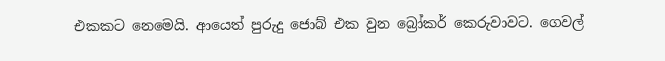එකකට නෙමෙයි. ආයෙත් පුරුදු ජොබ් එක වුන බ්‍රෝකර් කෙරුවාවට. ගෙවල්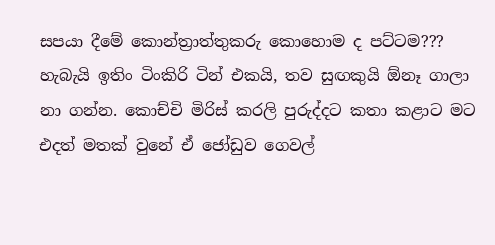සපයා දීමේ කොන්ත්‍රාත්තුකරු කොහොම ද පට්ටම??? හැබැයි ඉතිං ටිංකිරි ටින් එකයි, තව සුඟකුයි ඕනෑ ගාලා නා ගන්න. කොච්චි මිරිස් කරලි පුරුද්දට කතා කළාට මට එදත් මතක් වුනේ ඒ ජෝඩුව ගෙවල්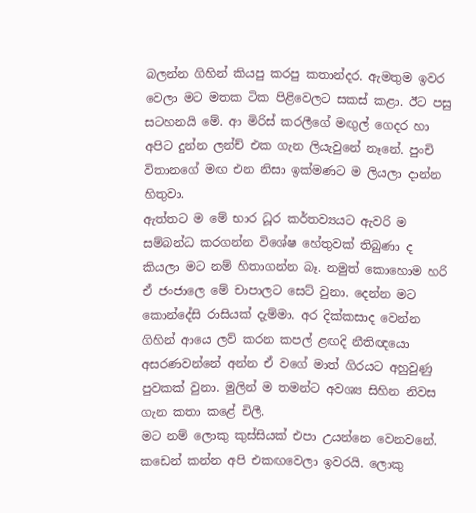බලන්න ගිහින් කියපු කරපු කතාන්දර. ඇමතුම ඉවර වෙලා මට මතක ටික පිළිවෙලට සකස් කළා. ඊට පසු සටහනයි මේ. ආ මිරිස් කරලීගේ මඟුල් ගෙදර හා අපිට දුන්න ලන්ච් එක ගැන ලියැවුනේ නෑනේ. පුංචි විතානගේ මඟ එන නිසා ඉක්මණට ම ලියලා දාන්න හිතුවා.
ඇත්තට ම මේ භාර ධූර කර්තව්‍යයට ඇවරි ම සම්බන්ධ කරගන්න වි‍ශේෂ හේතුවක් තිබුණා ද කියලා මට නම් හිතාගන්න බෑ. නමුත් කොහොම හරි ඒ ජංජාලෙ මේ චාපාලට සෙට් වුනා. දෙන්න මට කොන්දේසි රාසියක් දැම්මා. අර දික්කසාද වෙන්න ගිහින් ආයෙ ලව් කරන කපල් ළඟදි නීතිඥයො අසරණවන්නේ අන්න ඒ වගේ මාත් ගිරයට අහුවුණු පුවකක් වුනා. මුලින් ම තමන්ට අවශ්‍ය සිහින නිවස ගැන කතා කළේ චිලී.
මට නම් ලොකු කුස්සියක් එපා උයන්නෙ වෙනවනේ. කඩෙන් කන්න අපි එකඟවෙලා ඉවරයි. ලොකු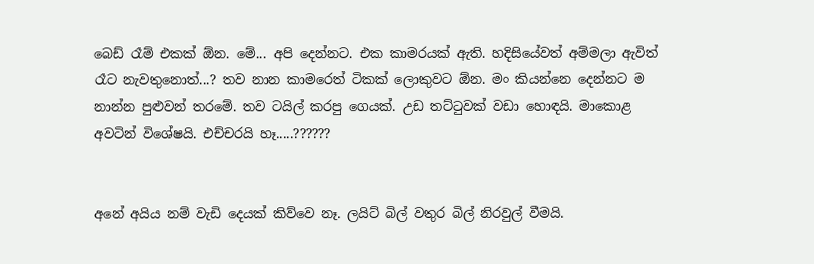බෙඩ් රෑම් එකක් ඕන. මේ... අපි දෙන්නට. එක කාමරයක් ඇති. හදිසියේවත් අම්මලා ඇවිත් රෑට නැවතුනොත්...? තව නාන කාමරෙත් ටිකක් ලොකුවට ඕන. මං කියන්නෙ දෙන්නට ම නාන්න පුළුවන් තරමේ. තව ටයිල් කරපු ගෙයක්. උඩ තට්ටුවක් වඩා හොඳයි. මාකොළ අවටින් විශේෂයි. එච්චරයි හෑ.....??????


අනේ අයිය නම් වැඩි දෙයක් කිව්වෙ නෑ. ලයිට් බිල් වතුර බිල් නිරවුල් වීමයි.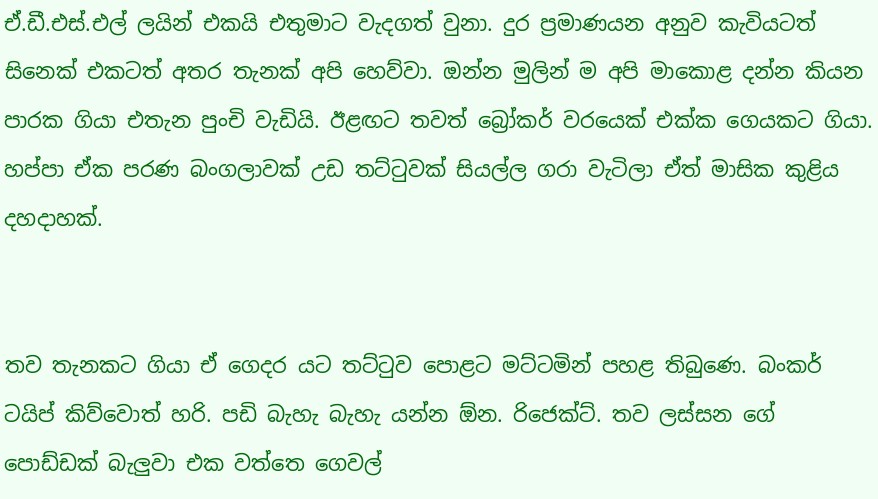ඒ.ඩී.එස්.එල් ලයින් එකයි එතුමාට වැදගත් වුනා. දුර ප්‍රමාණයන අනුව කැවියටත් සිනෙක් එකටත් අතර තැනක් අපි හෙව්වා. ඔන්න මුලින් ම අපි මාකොළ දන්න කියන පාරක ගියා එතැන පුංචි වැඩියි. ඊළඟට තවත් බ්‍රෝකර් වරයෙක් එක්ක ගෙයකට ගියා. හප්පා ඒක පරණ බංගලාවක් උඩ තට්ටුවක් සියල්ල ගරා වැටිලා ඒත් මාසික කුළිය දහදාහක්.


තව තැනකට ගියා ඒ ගෙදර යට තට්ටුව පොළට මට්ටමින් පහළ තිබුණෙ. බංකර් ටයිප් කිව්වොත් හරි. පඩි බැහැ බැහැ යන්න ඕන. රිජෙක්ට්. තව ලස්සන ගේ පොඩ්ඩක් බැලුවා එක වත්තෙ ගෙවල්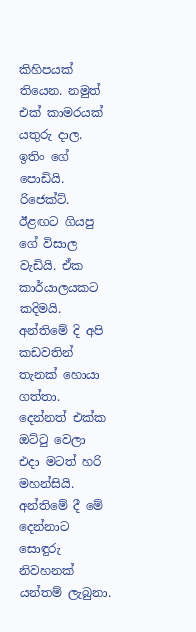කිහිපයක් තියෙන. නමුත් එක් කාමරයක් යතුරු දාල. ඉතිං ගේ පොඩියි. රිජෙක්ට්.
ඊළඟට ගියපු ගේ විසාල වැඩියි. ඒක කාර්යාලයකට කදිමයි. අන්තිමේ දි අපි කඩවතින් තැනක් හොයා ගත්තා. දෙන්නත් එක්ක ඔට්ටු වෙලා එදා මටත් හරි මහන්සියි. අන්තිමේ දී මේ දෙන්නාට සොඳුරු නිවහනක් යන්තම් ලැබුනා.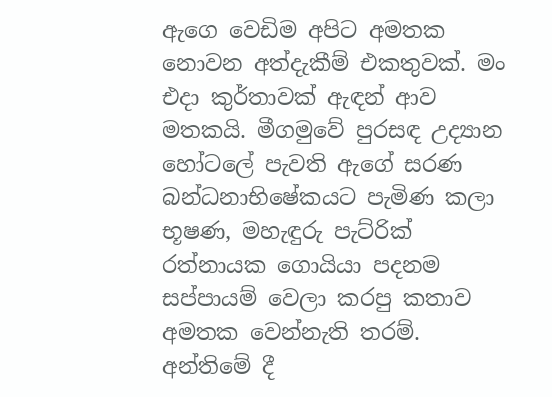ඇගෙ වෙඩිම අපිට අමතක නොවන අත්දැකීම් එකතුවක්. මං එදා කුර්තාවක් ඇඳන් ආව මතකයි. මීගමුවේ පුරසඳ උද්‍යාන හෝටලේ පැවති ඇගේ සරණ බන්ධනාභිෂේකයට පැමිණ කලා භූෂණ, මහැඳුරු පැට්රික් රත්නායක ගොයියා පදනම සප්පායම් වෙලා කරපු කතාව අමතක වෙන්නැති තරම්. අන්තිමේ දී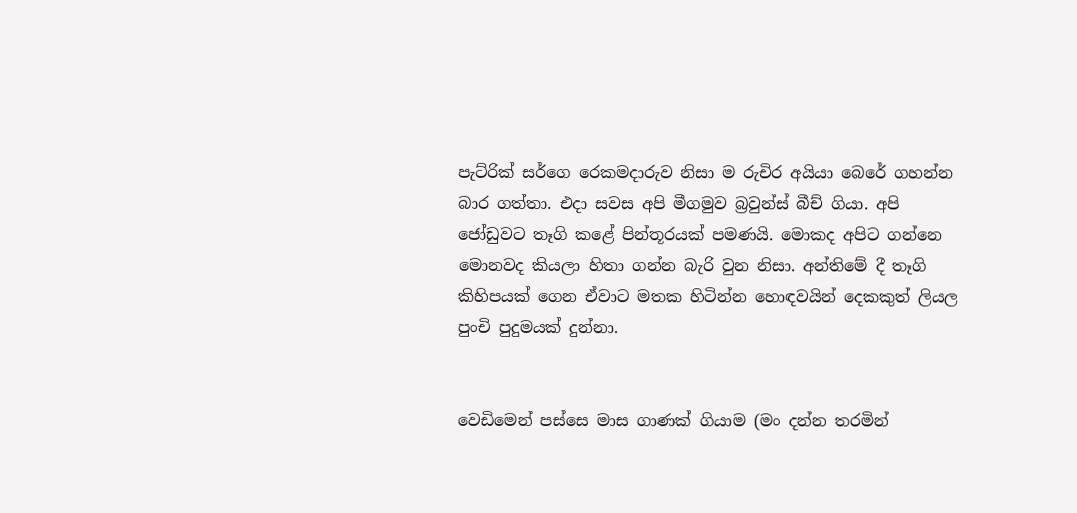පැට්රික් සර්ගෙ රෙකමදාරුව නිසා ම රුචිර අයියා බෙරේ ගහන්න බාර ගත්තා. එදා සවස අපි මීගමුව බ්‍රවුන්ස් බීච් ගියා. අපි ජෝඩුවට තෑගි කළේ පින්තූරයක් පමණයි. මොකද අපිට ගන්නෙ මොනවද කියලා හිතා ගන්න බැරි වුන නිසා. අන්තිමේ දී තෑගි කිහිපයක් ගෙන ඒවාට මතක හිටින්න හොඳවයින් දෙකකුත් ලියල පුංචි පුදුමයක් දුන්නා.


වෙඩිමෙන් පස්සෙ මාස ගාණක් ගියාම (මං දන්න තරමින්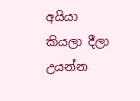අයියා කියලා දීලා උයන්න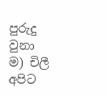පුරුදු වුනා ම) චිලී අපිට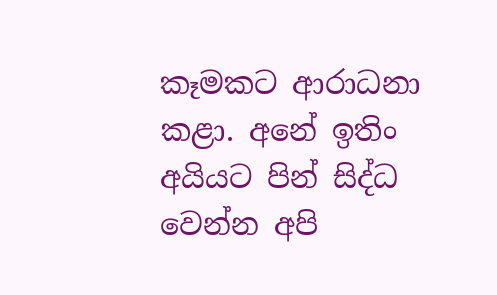කෑමකට ආරාධනා කළා. අනේ ඉතිං අයියට පින් සිද්ධ වෙන්න අපි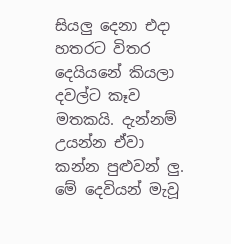සියලු දෙනා එදා හතරට විතර දෙයියනේ කියලා දවල්ට කෑව මතකයි. දැන්නම් උයන්න ඒවා කන්න පුළුවන් ලු. මේ දෙවියන් මැවූ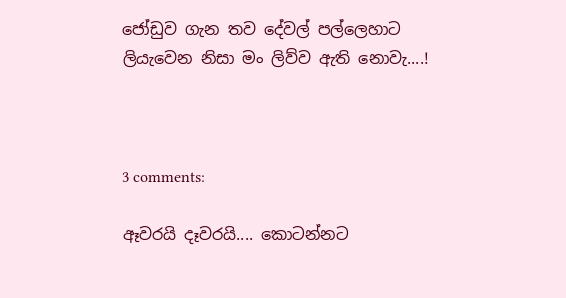ජෝඩුව ගැන තව දේවල් පල්ලෙහාට  ලියැවෙන නිසා මං ලිව්ව ඇති නොවැ....!



3 comments:

ඈවරයි දෑවරයි.... කොටන්නට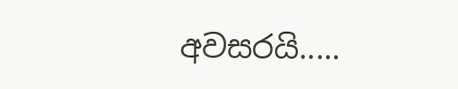අවසරයි.....